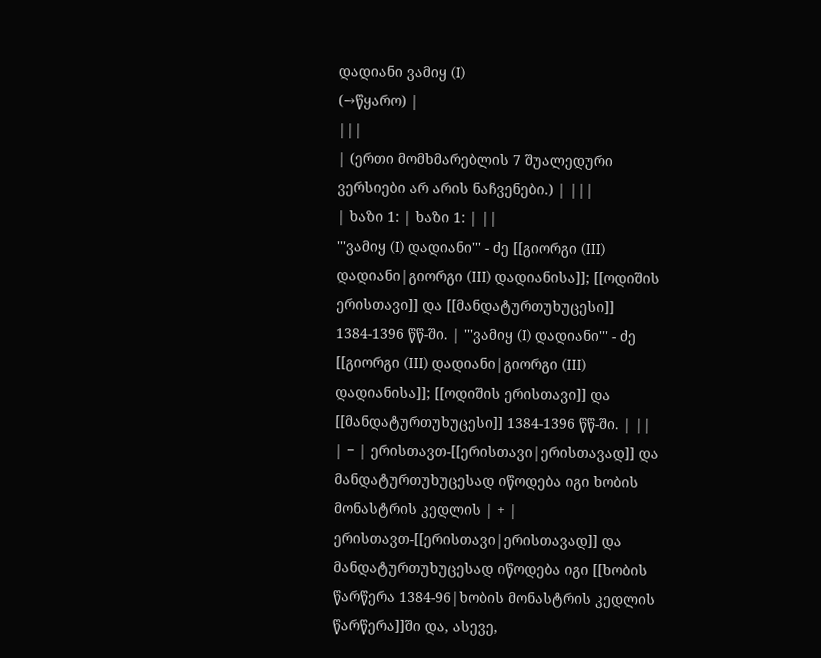დადიანი ვამიყ (I)
(→წყარო) |
|||
| (ერთი მომხმარებლის 7 შუალედური ვერსიები არ არის ნაჩვენები.) | |||
| ხაზი 1: | ხაზი 1: | ||
'''ვამიყ (I) დადიანი''' - ძე [[გიორგი (III) დადიანი|გიორგი (III) დადიანისა]]; [[ოდიშის ერისთავი]] და [[მანდატურთუხუცესი]] 1384-1396 წწ-ში. | '''ვამიყ (I) დადიანი''' - ძე [[გიორგი (III) დადიანი|გიორგი (III) დადიანისა]]; [[ოდიშის ერისთავი]] და [[მანდატურთუხუცესი]] 1384-1396 წწ-ში. | ||
| − | ერისთავთ-[[ერისთავი|ერისთავად]] და მანდატურთუხუცესად იწოდება იგი ხობის მონასტრის კედლის | + | ერისთავთ-[[ერისთავი|ერისთავად]] და მანდატურთუხუცესად იწოდება იგი [[ხობის წარწერა 1384-96|ხობის მონასტრის კედლის წარწერა]]ში და, ასევე,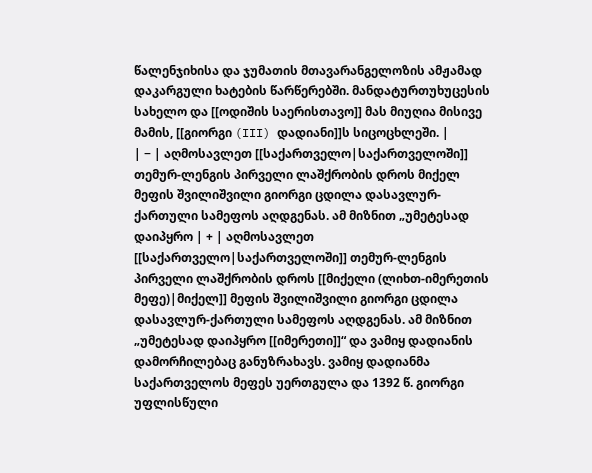წალენჯიხისა და ჯუმათის მთავარანგელოზის ამჟამად დაკარგული ხატების წარწერებში. მანდატურთუხუცესის სახელო და [[ოდიშის საერისთავო]] მას მიუღია მისივე მამის, [[გიორგი (III) დადიანი]]ს სიცოცხლეში. |
| − | აღმოსავლეთ [[საქართველო|საქართველოში]] თემურ-ლენგის პირველი ლაშქრობის დროს მიქელ მეფის შვილიშვილი გიორგი ცდილა დასავლურ-ქართული სამეფოს აღდგენას. ამ მიზნით „უმეტესად დაიპყრო | + | აღმოსავლეთ [[საქართველო|საქართველოში]] თემურ-ლენგის პირველი ლაშქრობის დროს [[მიქელი (ლიხთ-იმერეთის მეფე)|მიქელ]] მეფის შვილიშვილი გიორგი ცდილა დასავლურ-ქართული სამეფოს აღდგენას. ამ მიზნით „უმეტესად დაიპყრო [[იმერეთი]]“ და ვამიყ დადიანის დამორჩილებაც განუზრახავს. ვამიყ დადიანმა საქართველოს მეფეს უერთგულა და 1392 წ. გიორგი უფლისწული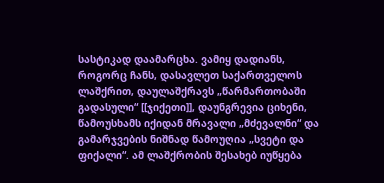სასტიკად დაამარცხა. ვამიყ დადიანს, როგორც ჩანს, დასავლეთ საქართველოს ლაშქრით, დაულაშქრავს „წარმართობაში გადასული“ [[ჯიქეთი]], დაუნგრევია ციხენი, წამოუსხამს იქიდან მრავალი „მძევალნი“ და გამარჯვების ნიშნად წამოუღია „სვეტი და ფიქალი“. ამ ლაშქრობის შესახებ იუწყება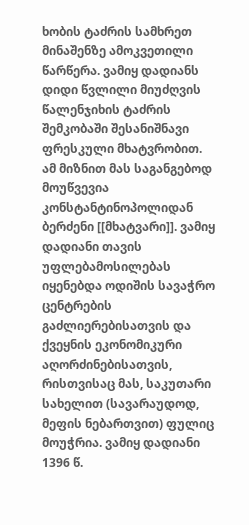ხობის ტაძრის სამხრეთ მინაშენზე ამოკვეთილი წარწერა. ვამიყ დადიანს დიდი წვლილი მიუძღვის წალენჯიხის ტაძრის შემკობაში შესანიშნავი ფრესკული მხატვრობით. ამ მიზნით მას საგანგებოდ მოუწვევია კონსტანტინოპოლიდან ბერძენი [[მხატვარი]]. ვამიყ დადიანი თავის უფლებამოსილებას იყენებდა ოდიშის სავაჭრო ცენტრების გაძლიერებისათვის და ქვეყნის ეკონომიკური აღორძინებისათვის, რისთვისაც მას, საკუთარი სახელით (სავარაუდოდ, მეფის ნებართვით) ფულიც მოუჭრია. ვამიყ დადიანი 1396 წ.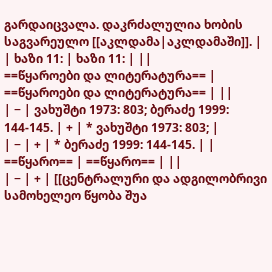გარდაიცვალა. დაკრძალულია ხობის საგვარეულო [[აკლდამა|აკლდამაში]]. |
| ხაზი 11: | ხაზი 11: | ||
==წყაროები და ლიტერატურა== | ==წყაროები და ლიტერატურა== | ||
| − | ვახუშტი 1973: 803; ბერაძე 1999: 144-145. | + | * ვახუშტი 1973: 803; |
| − | + | * ბერაძე 1999: 144-145. | |
==წყარო== | ==წყარო== | ||
| − | + | [[ცენტრალური და ადგილობრივი სამოხელეო წყობა შუა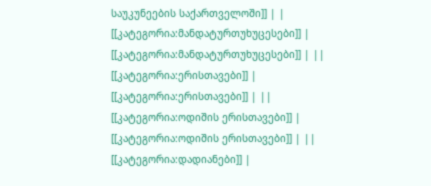საუკუნეების საქართველოში]] | |
[[კატეგორია:მანდატურთუხუცესები]] | [[კატეგორია:მანდატურთუხუცესები]] | ||
[[კატეგორია:ერისთავები]] | [[კატეგორია:ერისთავები]] | ||
[[კატეგორია:ოდიშის ერისთავები]] | [[კატეგორია:ოდიშის ერისთავები]] | ||
[[კატეგორია:დადიანები]] |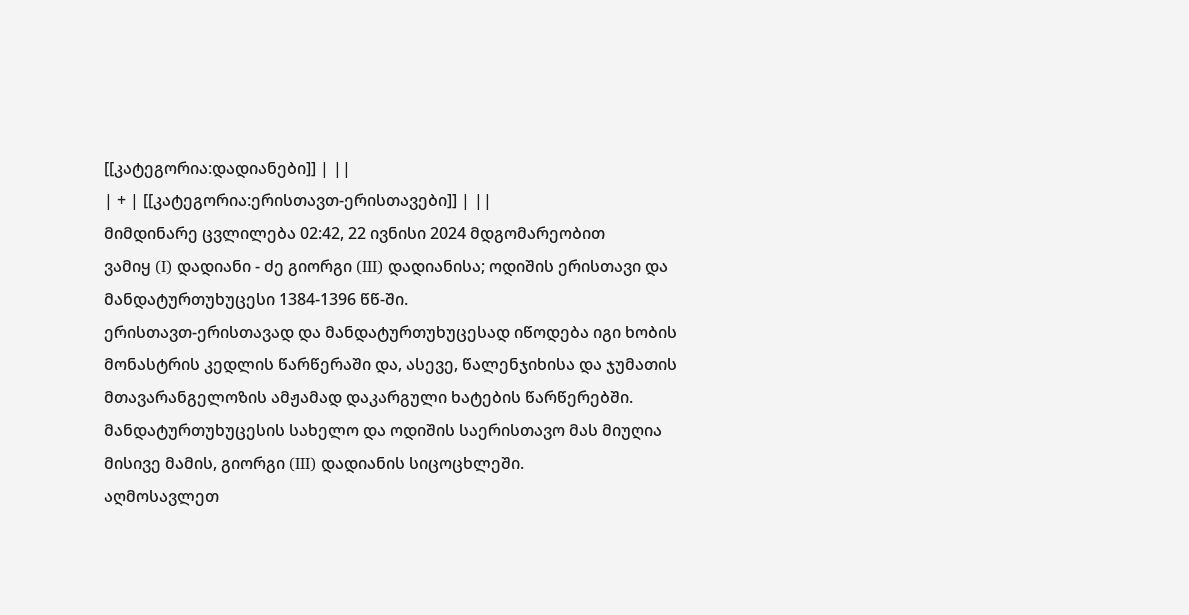[[კატეგორია:დადიანები]] | ||
| + | [[კატეგორია:ერისთავთ-ერისთავები]] | ||
მიმდინარე ცვლილება 02:42, 22 ივნისი 2024 მდგომარეობით
ვამიყ (I) დადიანი - ძე გიორგი (III) დადიანისა; ოდიშის ერისთავი და მანდატურთუხუცესი 1384-1396 წწ-ში.
ერისთავთ-ერისთავად და მანდატურთუხუცესად იწოდება იგი ხობის მონასტრის კედლის წარწერაში და, ასევე, წალენჯიხისა და ჯუმათის მთავარანგელოზის ამჟამად დაკარგული ხატების წარწერებში. მანდატურთუხუცესის სახელო და ოდიშის საერისთავო მას მიუღია მისივე მამის, გიორგი (III) დადიანის სიცოცხლეში.
აღმოსავლეთ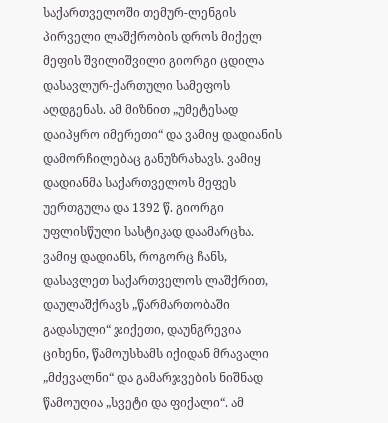საქართველოში თემურ-ლენგის პირველი ლაშქრობის დროს მიქელ მეფის შვილიშვილი გიორგი ცდილა დასავლურ-ქართული სამეფოს აღდგენას. ამ მიზნით „უმეტესად დაიპყრო იმერეთი“ და ვამიყ დადიანის დამორჩილებაც განუზრახავს. ვამიყ დადიანმა საქართველოს მეფეს უერთგულა და 1392 წ. გიორგი უფლისწული სასტიკად დაამარცხა. ვამიყ დადიანს, როგორც ჩანს, დასავლეთ საქართველოს ლაშქრით, დაულაშქრავს „წარმართობაში გადასული“ ჯიქეთი, დაუნგრევია ციხენი, წამოუსხამს იქიდან მრავალი „მძევალნი“ და გამარჯვების ნიშნად წამოუღია „სვეტი და ფიქალი“. ამ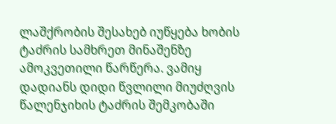ლაშქრობის შესახებ იუწყება ხობის ტაძრის სამხრეთ მინაშენზე ამოკვეთილი წარწერა. ვამიყ დადიანს დიდი წვლილი მიუძღვის წალენჯიხის ტაძრის შემკობაში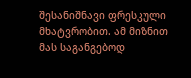შესანიშნავი ფრესკული მხატვრობით. ამ მიზნით მას საგანგებოდ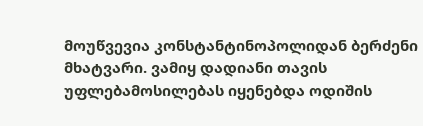მოუწვევია კონსტანტინოპოლიდან ბერძენი მხატვარი. ვამიყ დადიანი თავის უფლებამოსილებას იყენებდა ოდიშის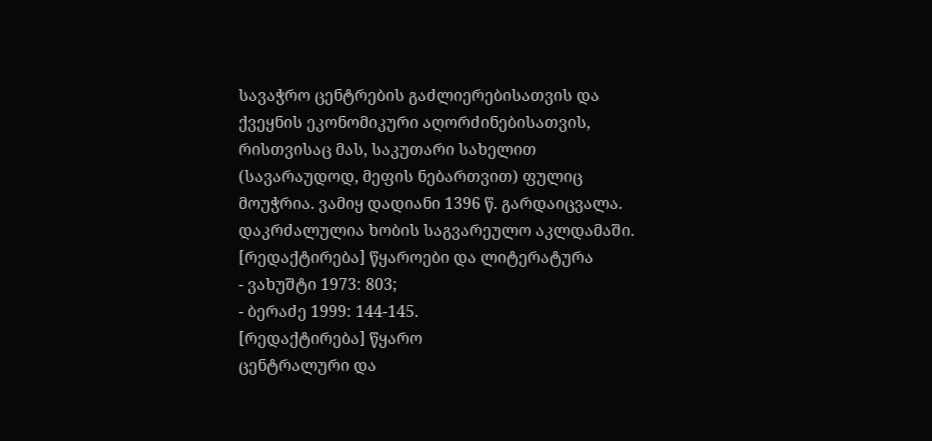სავაჭრო ცენტრების გაძლიერებისათვის და ქვეყნის ეკონომიკური აღორძინებისათვის, რისთვისაც მას, საკუთარი სახელით (სავარაუდოდ, მეფის ნებართვით) ფულიც მოუჭრია. ვამიყ დადიანი 1396 წ. გარდაიცვალა. დაკრძალულია ხობის საგვარეულო აკლდამაში.
[რედაქტირება] წყაროები და ლიტერატურა
- ვახუშტი 1973: 803;
- ბერაძე 1999: 144-145.
[რედაქტირება] წყარო
ცენტრალური და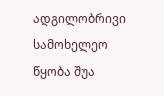ადგილობრივი სამოხელეო წყობა შუა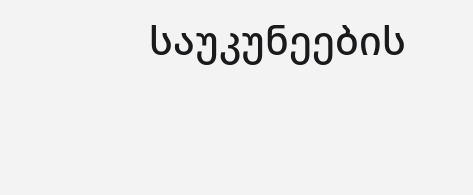საუკუნეების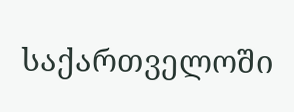საქართველოში